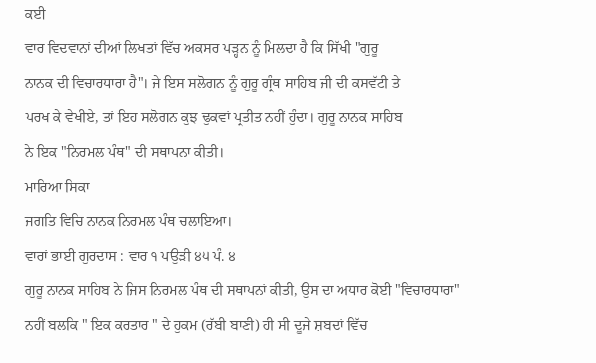ਕਈ
ਵਾਰ ਵਿਦਵਾਨਾਂ ਦੀਆਂ ਲਿਖਤਾਂ ਵਿੱਚ ਅਕਸਰ ਪੜ੍ਹਨ ਨੂੰ ਮਿਲਦਾ ਹੈ ਕਿ ਸਿੱਖੀ "ਗੁਰੂ
ਨਾਨਕ ਦੀ ਵਿਚਾਰਧਾਰਾ ਹੈ"। ਜੇ ਇਸ ਸਲੋਗਨ ਨੂੰ ਗੁਰੂ ਗ੍ਰੰਥ ਸਾਹਿਬ ਜੀ ਦੀ ਕਸਵੱਟੀ ਤੇ
ਪਰਖ ਕੇ ਵੇਖੀਏ, ਤਾਂ ਇਹ ਸਲੋਗਨ ਕੁਝ ਢੁਕਵਾਂ ਪ੍ਰਤੀਤ ਨਹੀਂ ਹੁੰਦਾ। ਗੁਰੂ ਨਾਨਕ ਸਾਹਿਬ
ਨੇ ਇਕ "ਨਿਰਮਲ ਪੰਥ" ਦੀ ਸਥਾਪਨਾ ਕੀਤੀ।
ਮਾਰਿਆ ਸਿਕਾ
ਜਗਤਿ ਵਿਚਿ ਨਾਨਕ ਨਿਰਮਲ ਪੰਥ ਚਲਾਇਆ।
ਵਾਰਾਂ ਭਾਈ ਗੁਰਦਾਸ : ਵਾਰ ੧ ਪਉੜੀ ੪੫ ਪੰ. ੪
ਗੁਰੂ ਨਾਨਕ ਸਾਹਿਬ ਨੇ ਜਿਸ ਨਿਰਮਲ ਪੰਥ ਦੀ ਸਥਾਪਨਾਂ ਕੀਤੀ, ਉਸ ਦਾ ਅਧਾਰ ਕੋਈ "ਵਿਚਾਰਧਾਰਾ"
ਨਹੀਂ ਬਲਕਿ " ਇਕ ਕਰਤਾਰ " ਦੇ ਹੁਕਮ (ਰੱਬੀ ਬਾਣੀ) ਹੀ ਸੀ ਦੂਜੇ ਸ਼ਬਦਾਂ ਵਿੱਚ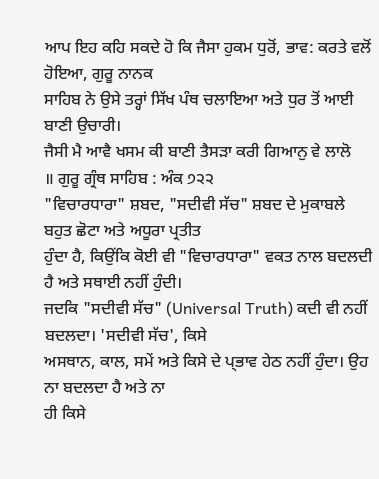ਆਪ ਇਹ ਕਹਿ ਸਕਦੇ ਹੋ ਕਿ ਜੈਸਾ ਹੁਕਮ ਧੁਰੋਂ, ਭਾਵ: ਕਰਤੇ ਵਲੋਂ ਹੋਇਆ, ਗੁਰੂ ਨਾਨਕ
ਸਾਹਿਬ ਨੇ ਉਸੇ ਤਰ੍ਹਾਂ ਸਿੱਖ ਪੰਥ ਚਲਾਇਆ ਅਤੇ ਧੁਰ ਤੋਂ ਆਈ ਬਾਣੀ ਉਚਾਰੀ।
ਜੈਸੀ ਮੈ ਆਵੈ ਖਸਮ ਕੀ ਬਾਣੀ ਤੈਸੜਾ ਕਰੀ ਗਿਆਨੁ ਵੇ ਲਾਲੋ
॥ ਗੁਰੂ ਗ੍ਰੰਥ ਸਾਹਿਬ : ਅੰਕ ੭੨੨
"ਵਿਚਾਰਧਾਰਾ" ਸ਼ਬਦ, "ਸਦੀਵੀ ਸੱਚ" ਸ਼ਬਦ ਦੇ ਮੁਕਾਬਲੇ ਬਹੁਤ ਛੋਟਾ ਅਤੇ ਅਧੂਰਾ ਪ੍ਰਤੀਤ
ਹੁੰਦਾ ਹੈ, ਕਿਉਂਕਿ ਕੋਈ ਵੀ "ਵਿਚਾਰਧਾਰਾ" ਵਕਤ ਨਾਲ ਬਦਲਦੀ ਹੈ ਅਤੇ ਸਥਾਈ ਨਹੀਂ ਹੁੰਦੀ।
ਜਦਕਿ "ਸਦੀਵੀ ਸੱਚ" (Universal Truth) ਕਦੀ ਵੀ ਨਹੀਂ ਬਦਲਦਾ। 'ਸਦੀਵੀ ਸੱਚ', ਕਿਸੇ
ਅਸਥਾਨ, ਕਾਲ, ਸਮੇਂ ਅਤੇ ਕਿਸੇ ਦੇ ਪ੍ਭਾਵ ਹੇਠ ਨਹੀਂ ਹੁੰਦਾ। ਉਹ ਨਾ ਬਦਲਦਾ ਹੈ ਅਤੇ ਨਾ
ਹੀ ਕਿਸੇ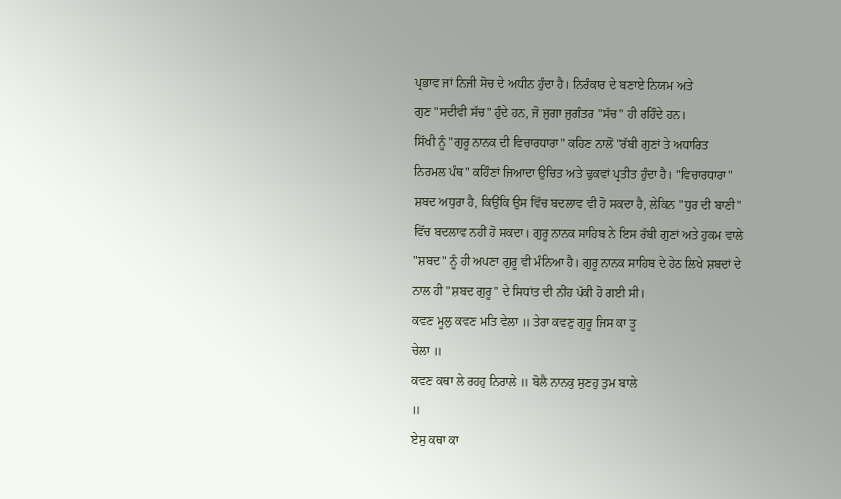ਪ੍ਰਭਾਵ ਜਾਂ ਨਿਜੀ ਸੋਚ ਦੇ ਅਧੀਨ ਹੁੰਦਾ ਹੈ। ਨਿਰੰਕਾਰ ਦੇ ਬਣਾਏ ਨਿਯਮ ਅਤੇ
ਗੁਣ "ਸਦੀਵੀ ਸੱਚ" ਹੁੰਦੇ ਹਨ, ਜੋ ਜੁਗਾ ਜੁਗੰਤਰ "ਸੱਚ" ਹੀ ਰਹਿੰਦੇ ਹਨ।
ਸਿੱਖੀ ਨੂੰ "ਗੁਰੂ ਨਾਨਕ ਦੀ ਵਿਚਾਰਧਾਰਾ" ਕਹਿਣ ਨਾਲੋਂ "ਰੱਬੀ ਗੁਣਾਂ ਤੇ ਅਧਾਰਿਤ
ਨਿਰਮਲ ਪੰਥ" ਕਹਿੰਣਾਂ ਜਿਆਦਾ ਉਚਿਤ ਅਤੇ ਢੁਕਵਾਂ ਪ੍ਰਤੀਤ ਹੁੰਦਾ ਹੈ। "ਵਿਚਾਰਧਾਰਾ"
ਸ਼ਬਦ ਅਧੁਰਾ ਹੈ, ਕਿਉਂਕਿ ਉਸ ਵਿੱਚ ਬਦਲਾਵ ਵੀ ਹੋ ਸਕਦਾ ਹੈ, ਲੇਕਿਨ "ਧੁਰ ਦੀ ਬਾਣੀ"
ਵਿੱਚ ਬਦਲਾਵ ਨਹੀਂ ਹੋ ਸਕਦਾ। ਗੁਰੂ ਨਾਨਕ ਸਾਹਿਬ ਨੇ ਇਸ ਰੱਬੀ ਗੁਣਾਂ ਅਤੇ ਹੁਕਮ ਵਾਲੇ
"ਸ਼ਬਦ" ਨੂੰ ਹੀ ਅਪਣਾ ਗੁਰੂ ਵੀ ਮੰਨਿਆ ਹੈ। ਗੁਰੂ ਨਾਨਕ ਸਾਹਿਬ ਦੇ ਹੇਠ ਲਿਖੇ ਸ਼ਬਦਾਂ ਦੇ
ਨਾਲ ਹੀ "ਸ਼ਬਦ ਗੁਰੂ" ਦੇ ਸਿਧਾਂਤ ਦੀ ਨੀਂਹ ਪੱਕੀ ਹੋ ਗਈ ਸੀ।
ਕਵਣ ਮੂਲੁ ਕਵਣ ਮਤਿ ਵੇਲਾ ॥ ਤੇਰਾ ਕਵਣੁ ਗੁਰੂ ਜਿਸ ਕਾ ਤੂ
ਚੇਲਾ ॥
ਕਵਣ ਕਥਾ ਲੇ ਰਹਹੁ ਨਿਰਾਲੇ ॥ ਬੋਲੈ ਨਾਨਕੁ ਸੁਣਹੁ ਤੁਮ ਬਾਲੇ
॥
ਏਸੁ ਕਥਾ ਕਾ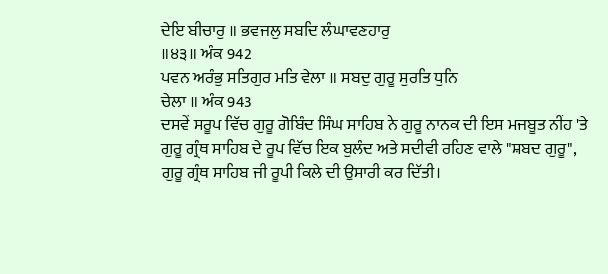ਦੇਇ ਬੀਚਾਰੁ ॥ ਭਵਜਲੁ ਸਬਦਿ ਲੰਘਾਵਣਹਾਰੁ
॥੪੩॥ ਅੰਕ 942
ਪਵਨ ਅਰੰਭੁ ਸਤਿਗੁਰ ਮਤਿ ਵੇਲਾ ॥ ਸਬਦੁ ਗੁਰੂ ਸੁਰਤਿ ਧੁਨਿ
ਚੇਲਾ ॥ ਅੰਕ 943
ਦਸਵੇਂ ਸਰੂਪ ਵਿੱਚ ਗੁਰੂ ਗੋਬਿੰਦ ਸਿੰਘ ਸਾਹਿਬ ਨੇ ਗੁਰੂ ਨਾਨਕ ਦੀ ਇਸ ਮਜਬੂਤ ਨੀਂਹ 'ਤੇ
ਗੁਰੂ ਗ੍ਰੰਥ ਸਾਹਿਬ ਦੇ ਰੂਪ ਵਿੱਚ ਇਕ ਬੁਲੰਦ ਅਤੇ ਸਦੀਵੀ ਰਹਿਣ ਵਾਲੇ "ਸ਼ਬਦ ਗੁਰੂ",
ਗੁਰੂ ਗ੍ਰੰਥ ਸਾਹਿਬ ਜੀ ਰੂਪੀ ਕਿਲੇ ਦੀ ਉਸਾਰੀ ਕਰ ਦਿੱਤੀ।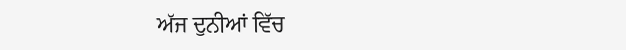ਅੱਜ ਦੁਨੀਆਂ ਵਿੱਚ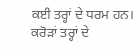ਕਈ ਤਰ੍ਹਾਂ ਦੇ ਧਰਮ ਹਨ। ਕਰੋੜਾਂ ਤਰ੍ਹਾਂ ਦੇ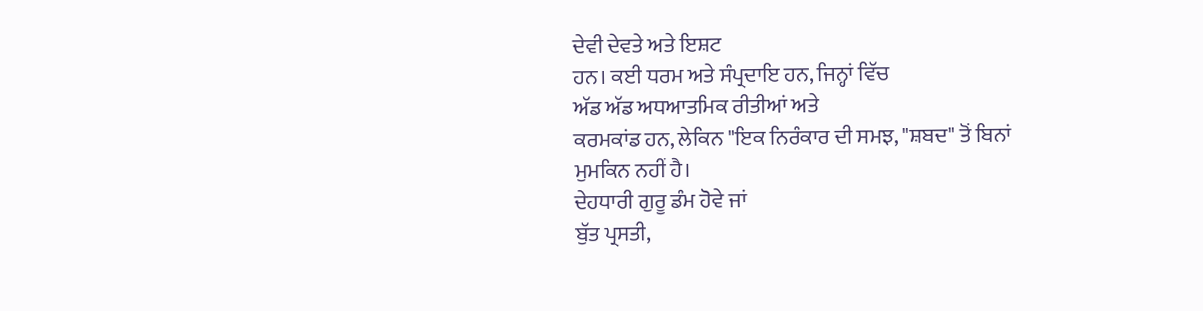ਦੇਵੀ ਦੇਵਤੇ ਅਤੇ ਇਸ਼ਟ
ਹਨ। ਕਈ ਧਰਮ ਅਤੇ ਸੰਪ੍ਰਦਾਇ ਹਨ, ਜਿਨ੍ਹਾਂ ਵਿੱਚ
ਅੱਡ ਅੱਡ ਅਧਆਤਮਿਕ ਰੀਤੀਆਂ ਅਤੇ
ਕਰਮਕਾਂਡ ਹਨ, ਲੇਕਿਨ "ਇਕ ਨਿਰੰਕਾਰ ਦੀ ਸਮਝ, "ਸ਼ਬਦ" ਤੋਂ ਬਿਨਾਂ ਮੁਮਕਿਨ ਨਹੀਂ ਹੈ।
ਦੇਹਧਾਰੀ ਗੁਰੂ ਡੰਮ ਹੋਵੇ ਜਾਂ
ਬੁੱਤ ਪ੍ਰਸਤੀ,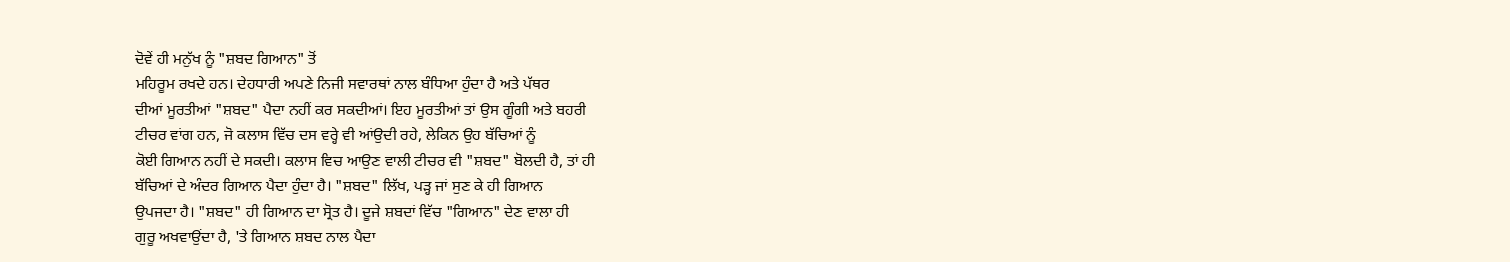ਦੋਵੇਂ ਹੀ ਮਨੁੱਖ ਨੂੰ "ਸ਼ਬਦ ਗਿਆਨ" ਤੋਂ
ਮਹਿਰੂਮ ਰਖਦੇ ਹਨ। ਦੇਹਧਾਰੀ ਅਪਣੇ ਨਿਜੀ ਸਵਾਰਥਾਂ ਨਾਲ ਬੰਧਿਆ ਹੁੰਦਾ ਹੈ ਅਤੇ ਪੱਥਰ
ਦੀਆਂ ਮੂਰਤੀਆਂ "ਸ਼ਬਦ" ਪੈਦਾ ਨਹੀਂ ਕਰ ਸਕਦੀਆਂ। ਇਹ ਮੂਰਤੀਆਂ ਤਾਂ ਉਸ ਗੂੰਗੀ ਅਤੇ ਬਹਰੀ
ਟੀਚਰ ਵਾਂਗ ਹਨ, ਜੋ ਕਲਾਸ ਵਿੱਚ ਦਸ ਵਰ੍ਹੇ ਵੀ ਆਂਉਦੀ ਰਹੇ, ਲੇਕਿਨ ਉਹ ਬੱਚਿਆਂ ਨੂੰ
ਕੋਈ ਗਿਆਨ ਨਹੀਂ ਦੇ ਸਕਦੀ। ਕਲਾਸ ਵਿਚ ਆਉਣ ਵਾਲੀ ਟੀਚਰ ਵੀ "ਸ਼ਬਦ" ਬੋਲਦੀ ਹੈ, ਤਾਂ ਹੀ
ਬੱਚਿਆਂ ਦੇ ਅੰਦਰ ਗਿਆਨ ਪੈਦਾ ਹੁੰਦਾ ਹੈ। "ਸ਼ਬਦ" ਲਿੱਖ, ਪੜ੍ਹ ਜਾਂ ਸੁਣ ਕੇ ਹੀ ਗਿਆਨ
ਉਪਜਦਾ ਹੈ। "ਸ਼ਬਦ" ਹੀ ਗਿਆਨ ਦਾ ਸ੍ਰੋਤ ਹੈ। ਦੂਜੇ ਸ਼ਬਦਾਂ ਵਿੱਚ "ਗਿਆਨ" ਦੇਣ ਵਾਲਾ ਹੀ
ਗੁਰੂ ਅਖਵਾਉਂਦਾ ਹੈ, 'ਤੇ ਗਿਆਨ ਸ਼ਬਦ ਨਾਲ ਪੈਦਾ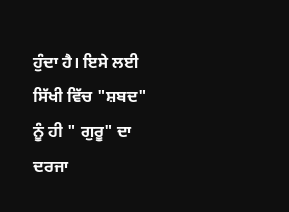ਹੁੰਦਾ ਹੈ। ਇਸੇ ਲਈ ਸਿੱਖੀ ਵਿੱਚ "ਸ਼ਬਦ"
ਨੂੰ ਹੀ " ਗੁਰੂ" ਦਾ ਦਰਜਾ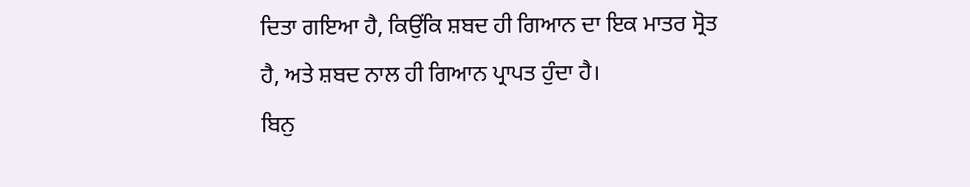ਦਿਤਾ ਗਇਆ ਹੈ, ਕਿਉਂਕਿ ਸ਼ਬਦ ਹੀ ਗਿਆਨ ਦਾ ਇਕ ਮਾਤਰ ਸ੍ਰੋਤ
ਹੈ, ਅਤੇ ਸ਼ਬਦ ਨਾਲ ਹੀ ਗਿਆਨ ਪ੍ਰਾਪਤ ਹੁੰਦਾ ਹੈ।
ਬਿਨੁ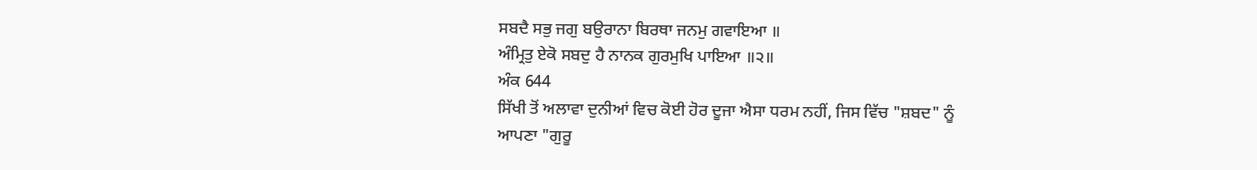ਸਬਦੈ ਸਭੁ ਜਗੁ ਬਉਰਾਨਾ ਬਿਰਥਾ ਜਨਮੁ ਗਵਾਇਆ ॥
ਅੰਮ੍ਰਿਤੁ ਏਕੋ ਸਬਦੁ ਹੈ ਨਾਨਕ ਗੁਰਮੁਖਿ ਪਾਇਆ ॥੨॥
ਅੰਕ 644
ਸਿੱਖੀ ਤੋਂ ਅਲਾਵਾ ਦੁਨੀਆਂ ਵਿਚ ਕੋਈ ਹੋਰ ਦੂਜਾ ਐਸਾ ਧਰਮ ਨਹੀਂ, ਜਿਸ ਵਿੱਚ "ਸ਼ਬਦ" ਨੂੰ
ਆਪਣਾ "ਗੁਰੂ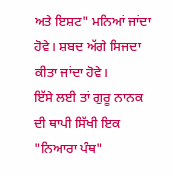ਅਤੇ ਇਸ਼ਟ" ਮਨਿਆਂ ਜਾਂਦਾ ਹੋਵੇ। ਸ਼ਬਦ ਅੱਗੇ ਸਿਜਦਾ ਕੀਤਾ ਜਾਂਦਾ ਹੋਵੇ।
ਇੱਸੇ ਲਈ ਤਾਂ ਗੁਰੂ ਨਾਨਕ ਦੀ ਥਾਪੀ ਸਿੱਖੀ ਇਕ "ਨਿਆਰਾ ਪੰਥ"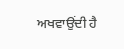ਅਖਵਾਉਂਦੀ ਹੈ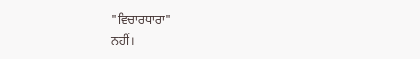"ਵਿਚਾਰਧਾਰਾ"
ਨਹੀਂ।